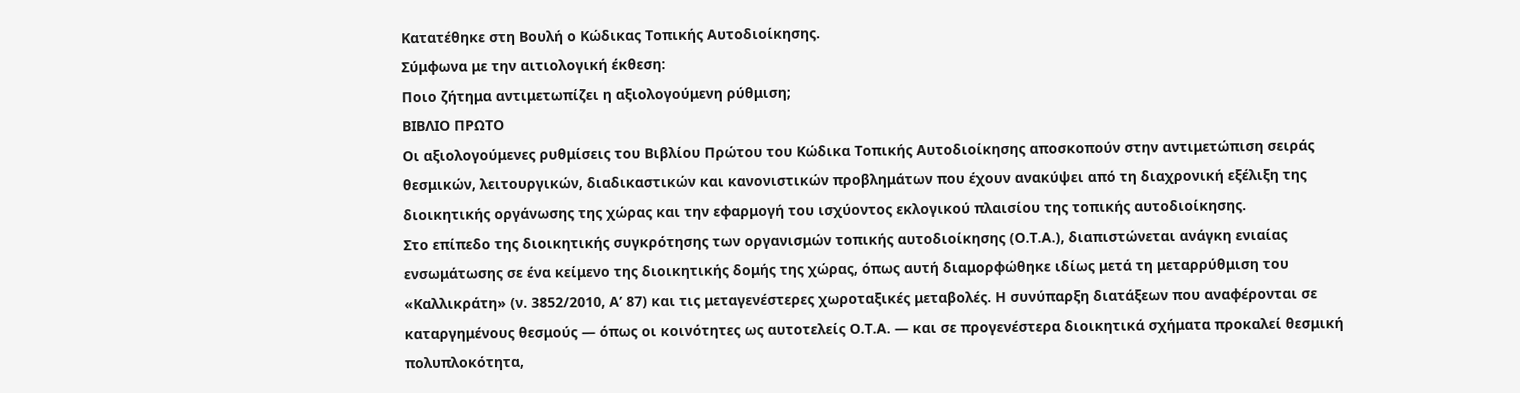Κατατέθηκε στη Βουλή ο Κώδικας Τοπικής Αυτοδιοίκησης.
Σύμφωνα με την αιτιολογική έκθεση:
Ποιο ζήτημα αντιμετωπίζει η αξιολογούμενη ρύθμιση;
ΒΙΒΛΙΟ ΠΡΩΤΟ
Οι αξιολογούμενες ρυθμίσεις του Βιβλίου Πρώτου του Κώδικα Τοπικής Αυτοδιοίκησης αποσκοπούν στην αντιμετώπιση σειράς θεσμικών, λειτουργικών, διαδικαστικών και κανονιστικών προβλημάτων που έχουν ανακύψει από τη διαχρονική εξέλιξη της διοικητικής οργάνωσης της χώρας και την εφαρμογή του ισχύοντος εκλογικού πλαισίου της τοπικής αυτοδιοίκησης.
Στο επίπεδο της διοικητικής συγκρότησης των οργανισμών τοπικής αυτοδιοίκησης (Ο.Τ.Α.), διαπιστώνεται ανάγκη ενιαίας ενσωμάτωσης σε ένα κείμενο της διοικητικής δομής της χώρας, όπως αυτή διαμορφώθηκε ιδίως μετά τη μεταρρύθμιση του «Καλλικράτη» (ν. 3852/2010, Α’ 87) και τις μεταγενέστερες χωροταξικές μεταβολές. Η συνύπαρξη διατάξεων που αναφέρονται σε καταργημένους θεσμούς — όπως οι κοινότητες ως αυτοτελείς Ο.Τ.Α. — και σε προγενέστερα διοικητικά σχήματα προκαλεί θεσμική πολυπλοκότητα,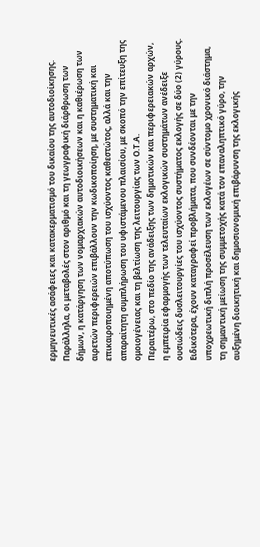ερμηνευτικές ασάφειες και κατακερματισμό του δικαίου της αυτοδιοίκησης. Παράλληλα, οι μεταβολές στον αριθμό και τη γεωγραφική διάρθρωση των δήμων, η κατάργηση των νομαρχιακών αυτοδιοικήσεων και η καθιέρωση των αιρετών περιφερειών επιβάλλουν την κωδικοποίηση, με συστηματική και επικαιροποιημένη αποτύπωση του ισχύοντος καθεστώτος, αλλά και την απαραίτητη συμπλήρωση του υφιστάμενου πλαισίου, με σκοπό την επίτευξη της ομοιογένειας και τη βελτίωση της λειτουργίας των Ο.Τ.Α.
Περαιτέρω, στο πεδίο της ανάδειξης των δημοτικών και περιφερειακών αρχών, η εμπειρία εφαρμογής των τελευταίων εκλογικών συστημάτων ανέδειξε ουσιώδεις δυσλειτουργίες του ισχύοντος συστήματος εκλογής σε δύο (2) γύρους. Ειδικότερα, έχουν καταγραφεί προβλήματα, που συνδέονται με την υποχρεωτική διπλή προσέλευση των εκλογέων σε σύντομο χρονικό διάστημα, τη σημαντική μείωση της συμμετοχής κατά τον επαναληπτικό γύρο, την αυξημένη διοικητική και δημοσιονομική επιβάρυνση της εκλογικής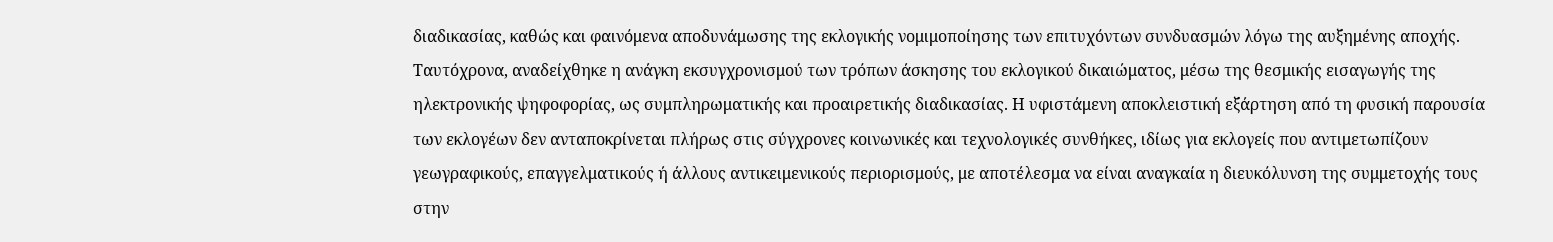διαδικασίας, καθώς και φαινόμενα αποδυνάμωσης της εκλογικής νομιμοποίησης των επιτυχόντων συνδυασμών λόγω της αυξημένης αποχής.
Ταυτόχρονα, αναδείχθηκε η ανάγκη εκσυγχρονισμού των τρόπων άσκησης του εκλογικού δικαιώματος, μέσω της θεσμικής εισαγωγής της ηλεκτρονικής ψηφοφορίας, ως συμπληρωματικής και προαιρετικής διαδικασίας. Η υφιστάμενη αποκλειστική εξάρτηση από τη φυσική παρουσία των εκλογέων δεν ανταποκρίνεται πλήρως στις σύγχρονες κοινωνικές και τεχνολογικές συνθήκες, ιδίως για εκλογείς που αντιμετωπίζουν γεωγραφικούς, επαγγελματικούς ή άλλους αντικειμενικούς περιορισμούς, με αποτέλεσμα να είναι αναγκαία η διευκόλυνση της συμμετοχής τους στην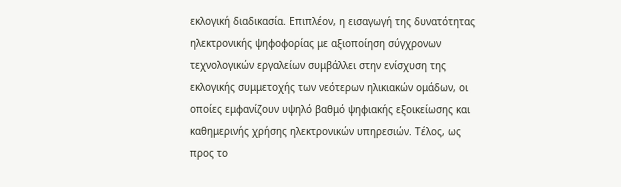εκλογική διαδικασία. Επιπλέον, η εισαγωγή της δυνατότητας ηλεκτρονικής ψηφοφορίας με αξιοποίηση σύγχρονων τεχνολογικών εργαλείων συμβάλλει στην ενίσχυση της εκλογικής συμμετοχής των νεότερων ηλικιακών ομάδων, οι οποίες εμφανίζουν υψηλό βαθμό ψηφιακής εξοικείωσης και καθημερινής χρήσης ηλεκτρονικών υπηρεσιών. Τέλος, ως προς το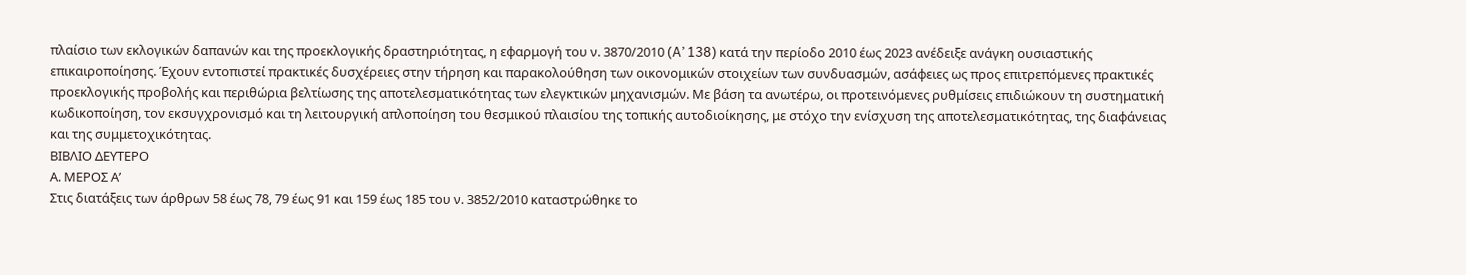πλαίσιο των εκλογικών δαπανών και της προεκλογικής δραστηριότητας, η εφαρμογή του ν. 3870/2010 (A’ 138) κατά την περίοδο 2010 έως 2023 ανέδειξε ανάγκη ουσιαστικής επικαιροποίησης. Έχουν εντοπιστεί πρακτικές δυσχέρειες στην τήρηση και παρακολούθηση των οικονομικών στοιχείων των συνδυασμών, ασάφειες ως προς επιτρεπόμενες πρακτικές προεκλογικής προβολής και περιθώρια βελτίωσης της αποτελεσματικότητας των ελεγκτικών μηχανισμών. Με βάση τα ανωτέρω, οι προτεινόμενες ρυθμίσεις επιδιώκουν τη συστηματική κωδικοποίηση, τον εκσυγχρονισμό και τη λειτουργική απλοποίηση του θεσμικού πλαισίου της τοπικής αυτοδιοίκησης, με στόχο την ενίσχυση της αποτελεσματικότητας, της διαφάνειας και της συμμετοχικότητας.
ΒΙΒΛΙΟ ΔΕΥΤΕΡΟ
Α. ΜΕΡΟΣ Α’
Στις διατάξεις των άρθρων 58 έως 78, 79 έως 91 και 159 έως 185 του ν. 3852/2010 καταστρώθηκε το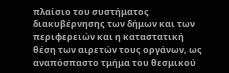πλαίσιο του συστήματος διακυβέρνησης των δήμων και των περιφερειών και η καταστατική θέση των αιρετών τους οργάνων, ως αναπόσπαστο τμήμα του θεσμικού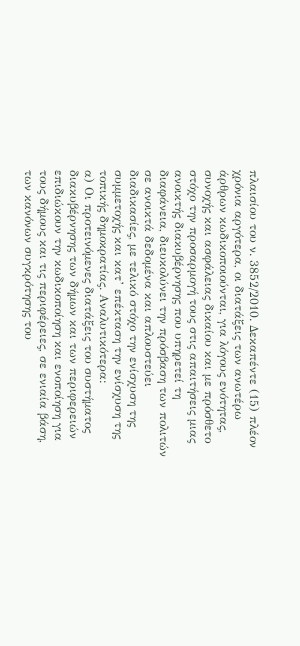πλαισίου του ν. 3852/2010. Δεκαπέντε (15) πλέον χρόνια αργότερα, οι διατάξεις των ανωτέρω άρθρων κωδικοποιούνται, για λόγους ενότητας, συνοχής και ασφάλειας δικαίου και με πρόσθετο στόχο την προσαρμογή τους στις απαιτήσεις μιας ανοικτής διακυβέρνησης που υπηρετεί τη διαφάνεια, διευκολύνει την πρόσβαση των πολιτών σε ανοικτά δεδομένα και απλουστεύει διαδικασίες, με τελικό στόχο την ενίσχυση της συμμετοχής και κατ’ επέκταση την ενίσχυση της τοπικής δημοκρατίας. Αναλυτικότερα:
α) Οι προτεινόμενες διατάξεις του συστήματος διακυβέρνησης των δήμων και των περιφερειών επιδιώκουν την κωδικοποίηση και ενοποίηση για τους δήμους και τις περιφέρειες, σε ενιαία βάση, των κανόνων συγκρότησης του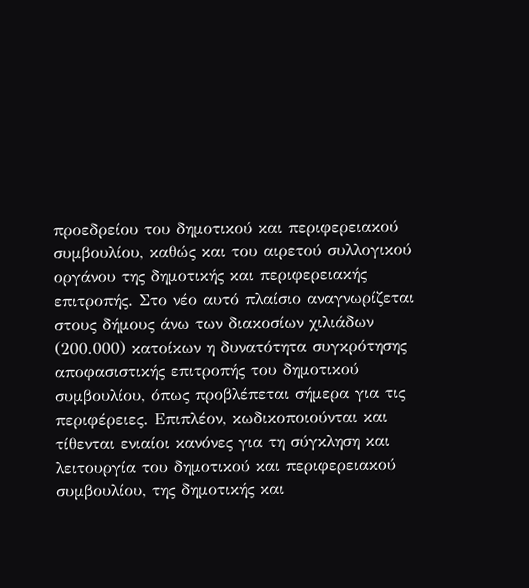προεδρείου του δημοτικού και περιφερειακού συμβουλίου, καθώς και του αιρετού συλλογικού οργάνου της δημοτικής και περιφερειακής επιτροπής. Στο νέο αυτό πλαίσιο αναγνωρίζεται στους δήμους άνω των διακοσίων χιλιάδων (200.000) κατοίκων η δυνατότητα συγκρότησης αποφασιστικής επιτροπής του δημοτικού συμβουλίου, όπως προβλέπεται σήμερα για τις περιφέρειες. Επιπλέον, κωδικοποιούνται και τίθενται ενιαίοι κανόνες για τη σύγκληση και λειτουργία του δημοτικού και περιφερειακού συμβουλίου, της δημοτικής και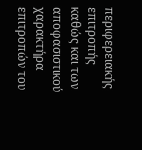περιφερειακής επιτροπής καθώς και των αποφασιστικού χαρακτήρα επιτροπών του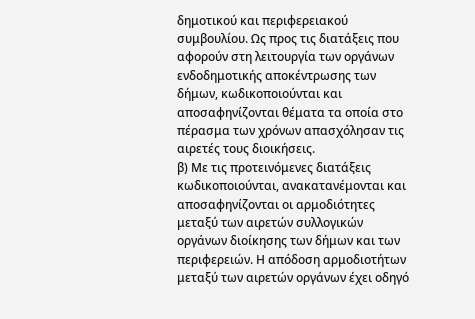δημοτικού και περιφερειακού συμβουλίου. Ως προς τις διατάξεις που αφορούν στη λειτουργία των οργάνων ενδοδημοτικής αποκέντρωσης των δήμων, κωδικοποιούνται και αποσαφηνίζονται θέματα τα οποία στο πέρασμα των χρόνων απασχόλησαν τις αιρετές τους διοικήσεις.
β) Με τις προτεινόμενες διατάξεις κωδικοποιούνται, ανακατανέμονται και αποσαφηνίζονται οι αρμοδιότητες μεταξύ των αιρετών συλλογικών οργάνων διοίκησης των δήμων και των περιφερειών. Η απόδοση αρμοδιοτήτων μεταξύ των αιρετών οργάνων έχει οδηγό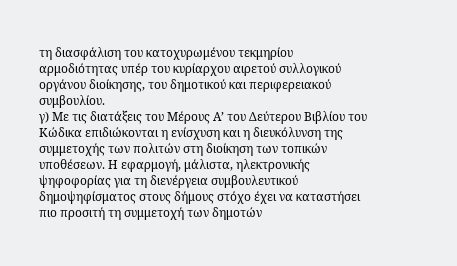τη διασφάλιση του κατοχυρωμένου τεκμηρίου αρμοδιότητας υπέρ του κυρίαρχου αιρετού συλλογικού οργάνου διοίκησης, του δημοτικού και περιφερειακού συμβουλίου.
γ) Με τις διατάξεις του Μέρους Α’ του Δεύτερου Βιβλίου του Κώδικα επιδιώκονται η ενίσχυση και η διευκόλυνση της συμμετοχής των πολιτών στη διοίκηση των τοπικών υποθέσεων. Η εφαρμογή, μάλιστα, ηλεκτρονικής ψηφοφορίας για τη διενέργεια συμβουλευτικού δημοψηφίσματος στους δήμους στόχο έχει να καταστήσει πιο προσιτή τη συμμετοχή των δημοτών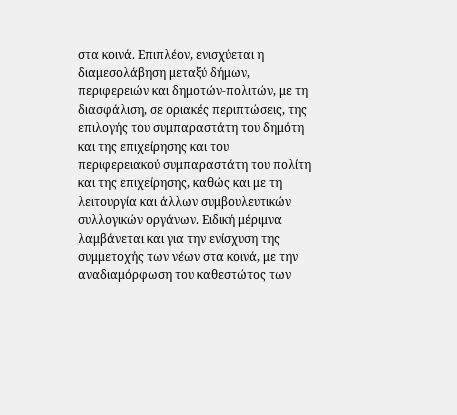στα κοινά. Επιπλέον, ενισχύεται η διαμεσολάβηση μεταξύ δήμων, περιφερειών και δημοτών-πολιτών, με τη διασφάλιση, σε οριακές περιπτώσεις, της επιλογής του συμπαραστάτη του δημότη και της επιχείρησης και του περιφερειακού συμπαραστάτη του πολίτη και της επιχείρησης, καθώς και με τη λειτουργία και άλλων συμβουλευτικών συλλογικών οργάνων. Ειδική μέριμνα λαμβάνεται και για την ενίσχυση της συμμετοχής των νέων στα κοινά, με την αναδιαμόρφωση του καθεστώτος των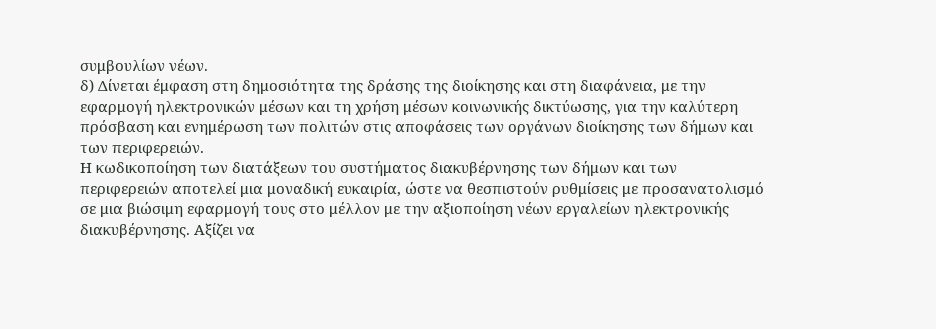συμβουλίων νέων.
δ) Δίνεται έμφαση στη δημοσιότητα της δράσης της διοίκησης και στη διαφάνεια, με την εφαρμογή ηλεκτρονικών μέσων και τη χρήση μέσων κοινωνικής δικτύωσης, για την καλύτερη πρόσβαση και ενημέρωση των πολιτών στις αποφάσεις των οργάνων διοίκησης των δήμων και των περιφερειών.
Η κωδικοποίηση των διατάξεων του συστήματος διακυβέρνησης των δήμων και των περιφερειών αποτελεί μια μοναδική ευκαιρία, ώστε να θεσπιστούν ρυθμίσεις με προσανατολισμό σε μια βιώσιμη εφαρμογή τους στο μέλλον με την αξιοποίηση νέων εργαλείων ηλεκτρονικής διακυβέρνησης. Αξίζει να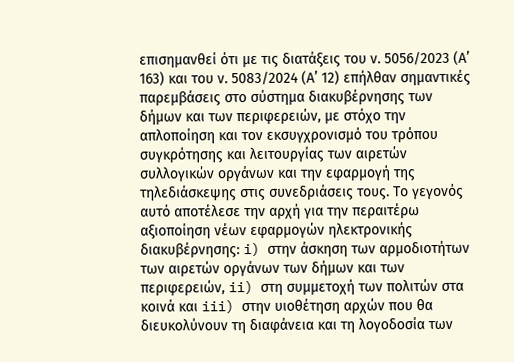επισημανθεί ότι με τις διατάξεις του ν. 5056/2023 (Α’ 163) και του ν. 5083/2024 (Α’ 12) επήλθαν σημαντικές παρεμβάσεις στο σύστημα διακυβέρνησης των δήμων και των περιφερειών, με στόχο την απλοποίηση και τον εκσυγχρονισμό του τρόπου συγκρότησης και λειτουργίας των αιρετών συλλογικών οργάνων και την εφαρμογή της τηλεδιάσκεψης στις συνεδριάσεις τους. Το γεγονός αυτό αποτέλεσε την αρχή για την περαιτέρω αξιοποίηση νέων εφαρμογών ηλεκτρονικής διακυβέρνησης: i) στην άσκηση των αρμοδιοτήτων των αιρετών οργάνων των δήμων και των περιφερειών, ii) στη συμμετοχή των πολιτών στα κοινά και iii) στην υιοθέτηση αρχών που θα διευκολύνουν τη διαφάνεια και τη λογοδοσία των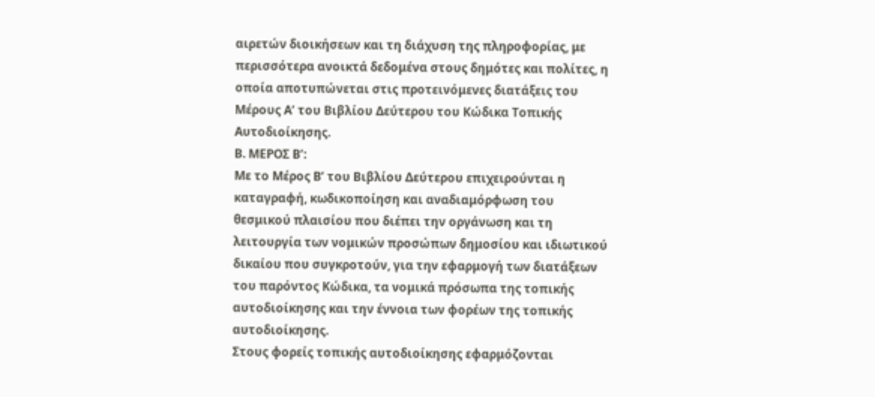αιρετών διοικήσεων και τη διάχυση της πληροφορίας, με περισσότερα ανοικτά δεδομένα στους δημότες και πολίτες, η οποία αποτυπώνεται στις προτεινόμενες διατάξεις του Μέρους Α’ του Βιβλίου Δεύτερου του Κώδικα Τοπικής Αυτοδιοίκησης.
Β. ΜΕΡΟΣ Β’:
Με το Μέρος Β’ του Βιβλίου Δεύτερου επιχειρούνται η καταγραφή, κωδικοποίηση και αναδιαμόρφωση του θεσμικού πλαισίου που διέπει την οργάνωση και τη λειτουργία των νομικών προσώπων δημοσίου και ιδιωτικού δικαίου που συγκροτούν, για την εφαρμογή των διατάξεων του παρόντος Κώδικα, τα νομικά πρόσωπα της τοπικής αυτοδιοίκησης και την έννοια των φορέων της τοπικής αυτοδιοίκησης.
Στους φορείς τοπικής αυτοδιοίκησης εφαρμόζονται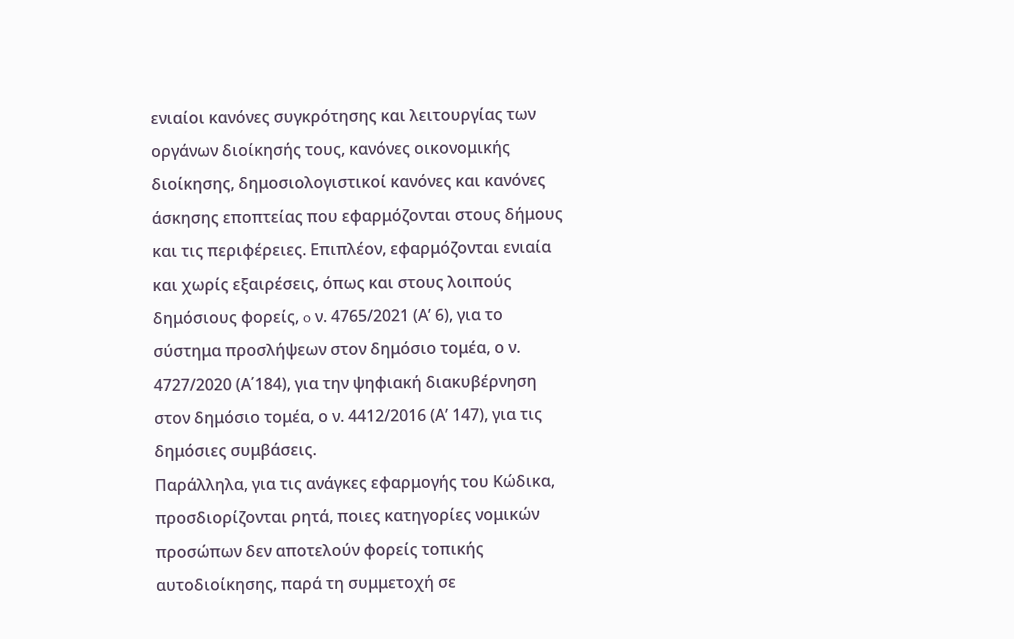ενιαίοι κανόνες συγκρότησης και λειτουργίας των οργάνων διοίκησής τους, κανόνες οικονομικής διοίκησης, δημοσιολογιστικοί κανόνες και κανόνες άσκησης εποπτείας που εφαρμόζονται στους δήμους και τις περιφέρειες. Επιπλέον, εφαρμόζονται ενιαία και χωρίς εξαιρέσεις, όπως και στους λοιπούς δημόσιους φορείς, o ν. 4765/2021 (Α’ 6), για το σύστημα προσλήψεων στον δημόσιο τομέα, ο ν. 4727/2020 (Α΄184), για την ψηφιακή διακυβέρνηση στον δημόσιο τομέα, ο ν. 4412/2016 (Α’ 147), για τις δημόσιες συμβάσεις.
Παράλληλα, για τις ανάγκες εφαρμογής του Κώδικα, προσδιορίζονται ρητά, ποιες κατηγορίες νομικών προσώπων δεν αποτελούν φορείς τοπικής αυτοδιοίκησης, παρά τη συμμετοχή σε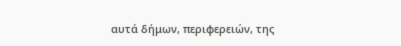αυτά δήμων, περιφερειών, της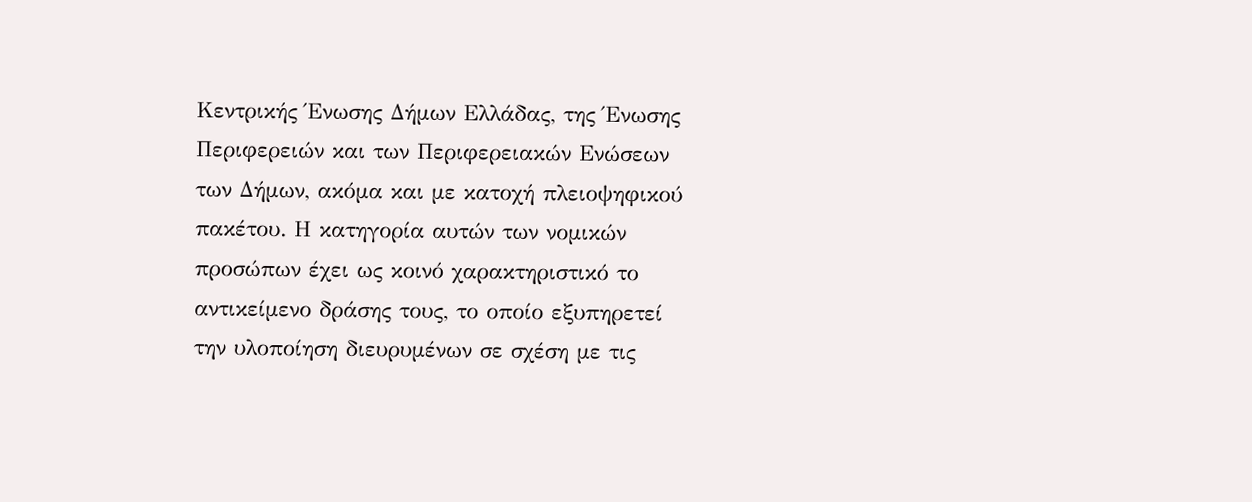Κεντρικής Ένωσης Δήμων Ελλάδας, της Ένωσης Περιφερειών και των Περιφερειακών Ενώσεων των Δήμων, ακόμα και με κατοχή πλειοψηφικού πακέτου. Η κατηγορία αυτών των νομικών προσώπων έχει ως κοινό χαρακτηριστικό το αντικείμενο δράσης τους, το οποίο εξυπηρετεί την υλοποίηση διευρυμένων σε σχέση με τις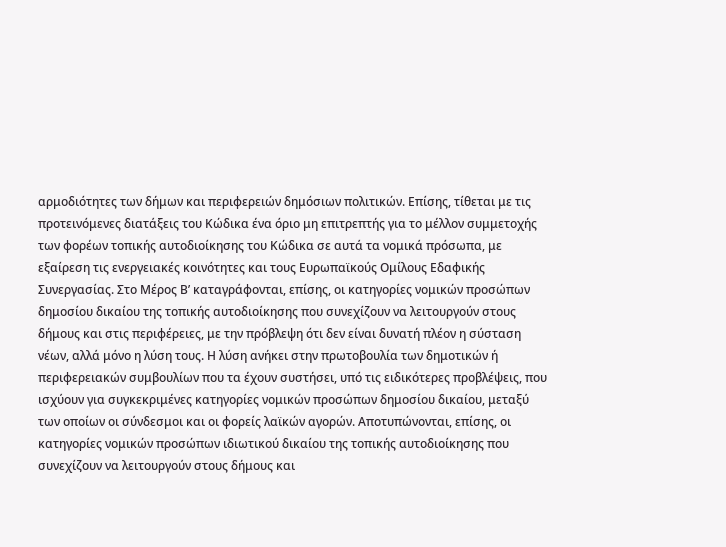αρμοδιότητες των δήμων και περιφερειών δημόσιων πολιτικών. Επίσης, τίθεται με τις προτεινόμενες διατάξεις του Κώδικα ένα όριο μη επιτρεπτής για το μέλλον συμμετοχής των φορέων τοπικής αυτοδιοίκησης του Κώδικα σε αυτά τα νομικά πρόσωπα, με εξαίρεση τις ενεργειακές κοινότητες και τους Ευρωπαϊκούς Ομίλους Εδαφικής Συνεργασίας. Στο Μέρος Β’ καταγράφονται, επίσης, οι κατηγορίες νομικών προσώπων δημοσίου δικαίου της τοπικής αυτοδιοίκησης που συνεχίζουν να λειτουργούν στους δήμους και στις περιφέρειες, με την πρόβλεψη ότι δεν είναι δυνατή πλέον η σύσταση νέων, αλλά μόνο η λύση τους. Η λύση ανήκει στην πρωτοβουλία των δημοτικών ή περιφερειακών συμβουλίων που τα έχουν συστήσει, υπό τις ειδικότερες προβλέψεις, που ισχύουν για συγκεκριμένες κατηγορίες νομικών προσώπων δημοσίου δικαίου, μεταξύ των οποίων οι σύνδεσμοι και οι φορείς λαϊκών αγορών. Αποτυπώνονται, επίσης, οι κατηγορίες νομικών προσώπων ιδιωτικού δικαίου της τοπικής αυτοδιοίκησης που συνεχίζουν να λειτουργούν στους δήμους και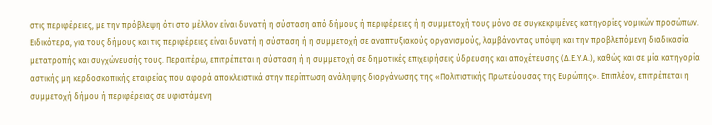στις περιφέρειες, με την πρόβλεψη ότι στο μέλλον είναι δυνατή η σύσταση από δήμους ή περιφέρειες ή η συμμετοχή τους μόνο σε συγκεκριμένες κατηγορίες νομικών προσώπων. Ειδικότερα, για τους δήμους και τις περιφέρειες είναι δυνατή η σύσταση ή η συμμετοχή σε αναπτυξιακούς οργανισμούς, λαμβάνοντας υπόψη και την προβλεπόμενη διαδικασία μετατροπής και συγχώνευσής τους. Περαιτέρω, επιτρέπεται η σύσταση ή η συμμετοχή σε δημοτικές επιχειρήσεις ύδρευσης και αποχέτευσης (Δ.Ε.Υ.Α.), καθώς και σε μία κατηγορία αστικής μη κερδοσκοπικής εταιρείας που αφορά αποκλειστικά στην περίπτωση ανάληψης διοργάνωσης της «Πολιτιστικής Πρωτεύουσας της Ευρώπης». Επιπλέον, επιτρέπεται η συμμετοχή δήμου ή περιφέρειας σε υφιστάμενη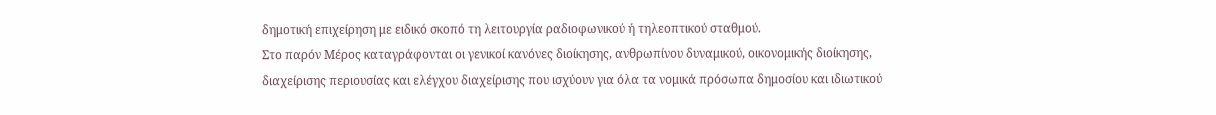δημοτική επιχείρηση με ειδικό σκοπό τη λειτουργία ραδιοφωνικού ή τηλεοπτικού σταθμού.
Στο παρόν Μέρος καταγράφονται οι γενικοί κανόνες διοίκησης, ανθρωπίνου δυναμικού, οικονομικής διοίκησης, διαχείρισης περιουσίας και ελέγχου διαχείρισης που ισχύουν για όλα τα νομικά πρόσωπα δημοσίου και ιδιωτικού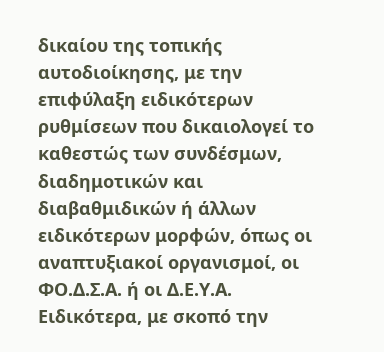δικαίου της τοπικής αυτοδιοίκησης, με την επιφύλαξη ειδικότερων ρυθμίσεων που δικαιολογεί το καθεστώς των συνδέσμων, διαδημοτικών και διαβαθμιδικών ή άλλων ειδικότερων μορφών, όπως οι αναπτυξιακοί οργανισμοί, οι ΦΟ.Δ.Σ.Α. ή οι Δ.Ε.Υ.Α. Ειδικότερα, με σκοπό την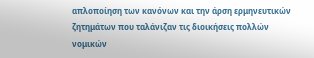απλοποίηση των κανόνων και την άρση ερμηνευτικών ζητημάτων που ταλάνιζαν τις διοικήσεις πολλών νομικών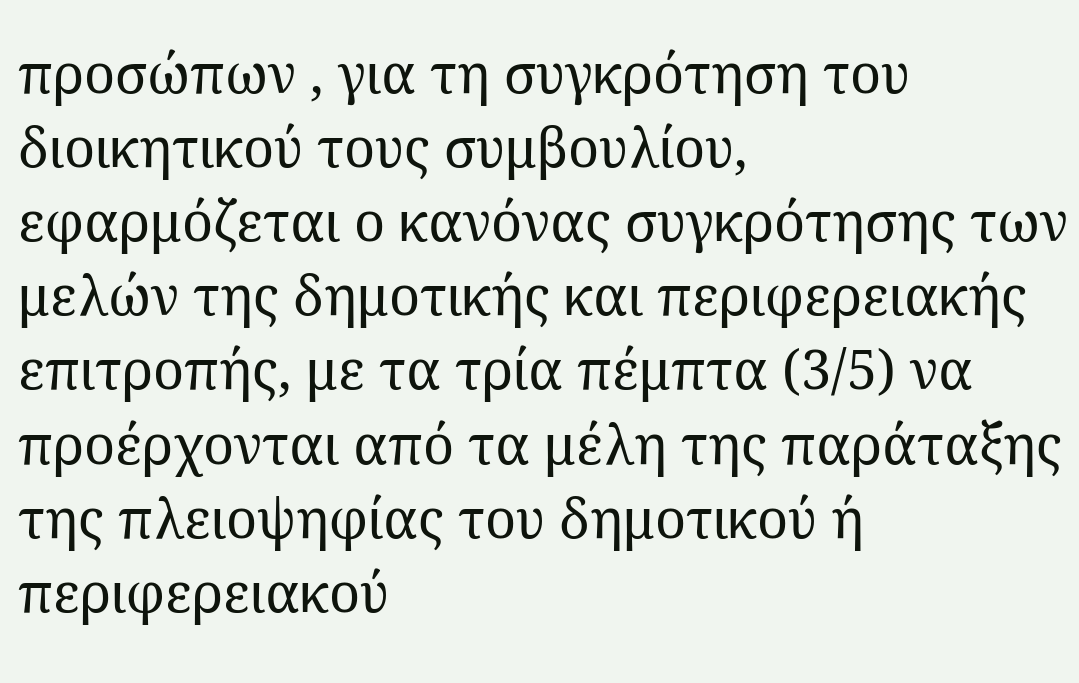προσώπων , για τη συγκρότηση του διοικητικού τους συμβουλίου, εφαρμόζεται ο κανόνας συγκρότησης των μελών της δημοτικής και περιφερειακής επιτροπής, με τα τρία πέμπτα (3/5) να προέρχονται από τα μέλη της παράταξης της πλειοψηφίας του δημοτικού ή περιφερειακού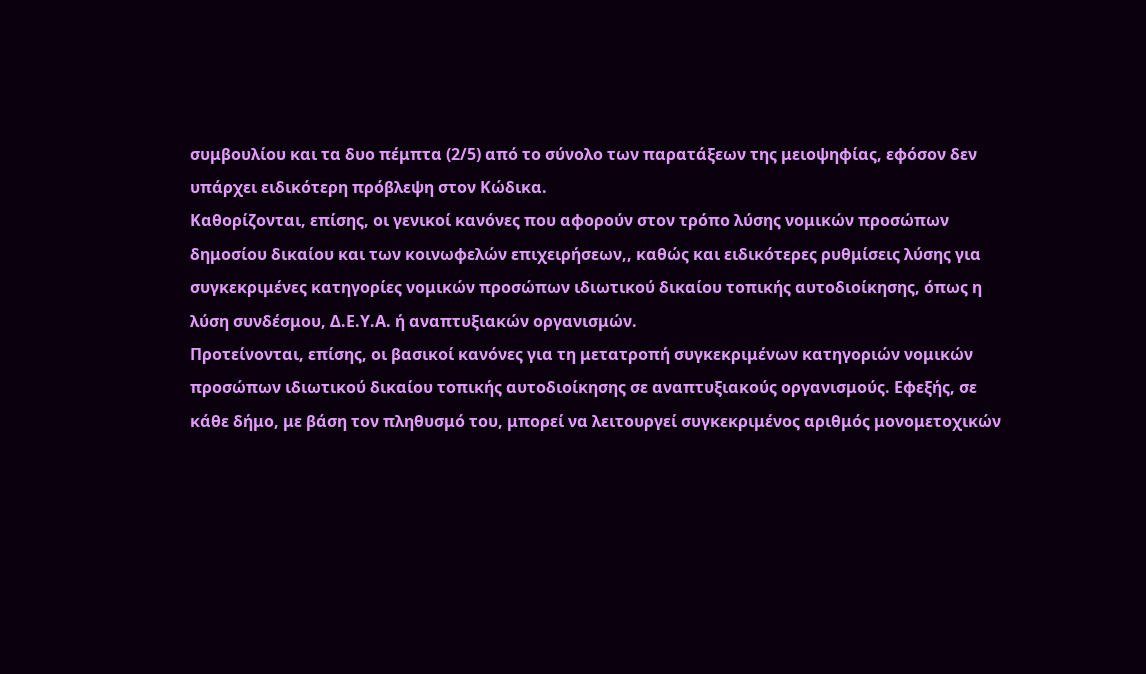συμβουλίου και τα δυο πέμπτα (2/5) από το σύνολο των παρατάξεων της μειοψηφίας, εφόσον δεν υπάρχει ειδικότερη πρόβλεψη στον Κώδικα.
Καθορίζονται, επίσης, οι γενικοί κανόνες που αφορούν στον τρόπο λύσης νομικών προσώπων δημοσίου δικαίου και των κοινωφελών επιχειρήσεων,, καθώς και ειδικότερες ρυθμίσεις λύσης για συγκεκριμένες κατηγορίες νομικών προσώπων ιδιωτικού δικαίου τοπικής αυτοδιοίκησης, όπως η λύση συνδέσμου, Δ.Ε.Υ.Α. ή αναπτυξιακών οργανισμών.
Προτείνονται, επίσης, οι βασικοί κανόνες για τη μετατροπή συγκεκριμένων κατηγοριών νομικών προσώπων ιδιωτικού δικαίου τοπικής αυτοδιοίκησης σε αναπτυξιακούς οργανισμούς. Εφεξής, σε κάθε δήμο, με βάση τον πληθυσμό του, μπορεί να λειτουργεί συγκεκριμένος αριθμός μονομετοχικών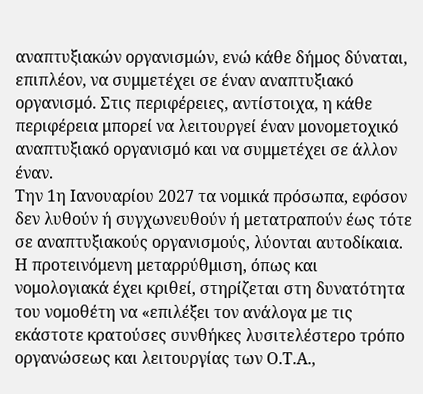αναπτυξιακών οργανισμών, ενώ κάθε δήμος δύναται, επιπλέον, να συμμετέχει σε έναν αναπτυξιακό οργανισμό. Στις περιφέρειες, αντίστοιχα, η κάθε περιφέρεια μπορεί να λειτουργεί έναν μονομετοχικό αναπτυξιακό οργανισμό και να συμμετέχει σε άλλον έναν.
Την 1η Ιανουαρίου 2027 τα νομικά πρόσωπα, εφόσον δεν λυθούν ή συγχωνευθούν ή μετατραπούν έως τότε σε αναπτυξιακούς οργανισμούς, λύονται αυτοδίκαια. Η προτεινόμενη μεταρρύθμιση, όπως και νομολογιακά έχει κριθεί, στηρίζεται στη δυνατότητα του νομοθέτη να «επιλέξει τον ανάλογα με τις εκάστοτε κρατούσες συνθήκες λυσιτελέστερο τρόπο οργανώσεως και λειτουργίας των Ο.Τ.Α.,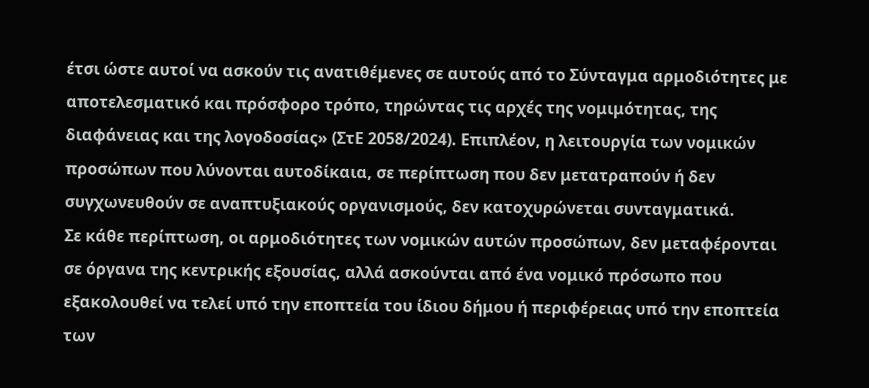έτσι ώστε αυτοί να ασκούν τις ανατιθέμενες σε αυτούς από το Σύνταγμα αρμοδιότητες με αποτελεσματικό και πρόσφορο τρόπο, τηρώντας τις αρχές της νομιμότητας, της διαφάνειας και της λογοδοσίας» (ΣτΕ 2058/2024). Επιπλέον, η λειτουργία των νομικών προσώπων που λύνονται αυτοδίκαια, σε περίπτωση που δεν μετατραπούν ή δεν συγχωνευθούν σε αναπτυξιακούς οργανισμούς, δεν κατοχυρώνεται συνταγματικά.
Σε κάθε περίπτωση, οι αρμοδιότητες των νομικών αυτών προσώπων, δεν μεταφέρονται σε όργανα της κεντρικής εξουσίας, αλλά ασκούνται από ένα νομικό πρόσωπο που εξακολουθεί να τελεί υπό την εποπτεία του ίδιου δήμου ή περιφέρειας υπό την εποπτεία των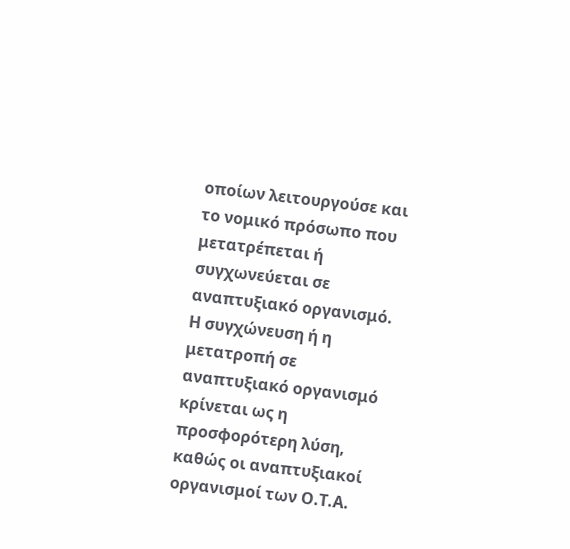οποίων λειτουργούσε και το νομικό πρόσωπο που μετατρέπεται ή συγχωνεύεται σε αναπτυξιακό οργανισμό.
Η συγχώνευση ή η μετατροπή σε αναπτυξιακό οργανισμό κρίνεται ως η προσφορότερη λύση, καθώς οι αναπτυξιακοί οργανισμοί των Ο.Τ.Α.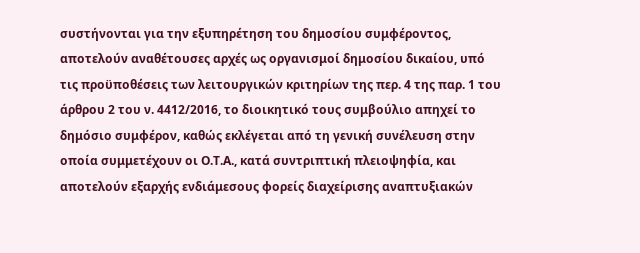συστήνονται για την εξυπηρέτηση του δημοσίου συμφέροντος, αποτελούν αναθέτουσες αρχές ως οργανισμοί δημοσίου δικαίου, υπό τις προϋποθέσεις των λειτουργικών κριτηρίων της περ. 4 της παρ. 1 του άρθρου 2 του ν. 4412/2016, το διοικητικό τους συμβούλιο απηχεί το δημόσιο συμφέρον, καθώς εκλέγεται από τη γενική συνέλευση στην οποία συμμετέχουν οι Ο.Τ.Α., κατά συντριπτική πλειοψηφία, και αποτελούν εξαρχής ενδιάμεσους φορείς διαχείρισης αναπτυξιακών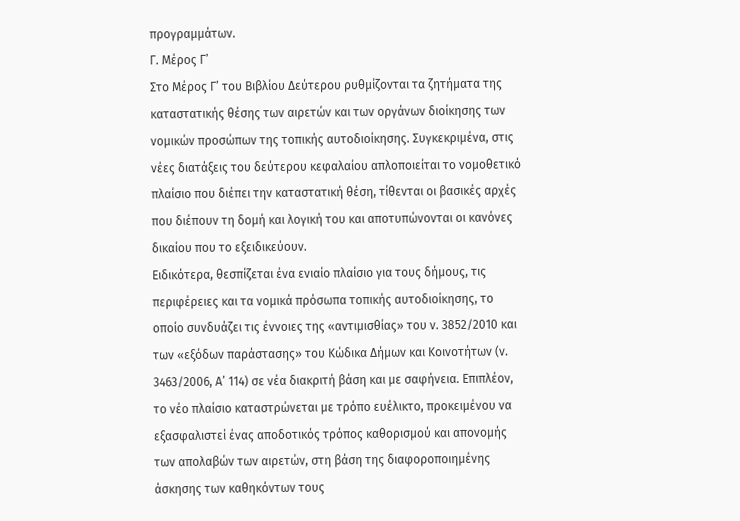προγραμμάτων.
Γ. Μέρος Γ’
Στο Μέρος Γ’ του Βιβλίου Δεύτερου ρυθμίζονται τα ζητήματα της καταστατικής θέσης των αιρετών και των οργάνων διοίκησης των νομικών προσώπων της τοπικής αυτοδιοίκησης. Συγκεκριμένα, στις νέες διατάξεις του δεύτερου κεφαλαίου απλοποιείται το νομοθετικό πλαίσιο που διέπει την καταστατική θέση, τίθενται οι βασικές αρχές που διέπουν τη δομή και λογική του και αποτυπώνονται οι κανόνες δικαίου που το εξειδικεύουν.
Ειδικότερα, θεσπίζεται ένα ενιαίο πλαίσιο για τους δήμους, τις περιφέρειες και τα νομικά πρόσωπα τοπικής αυτοδιοίκησης, το οποίο συνδυάζει τις έννοιες της «αντιμισθίας» του ν. 3852/2010 και των «εξόδων παράστασης» του Κώδικα Δήμων και Κοινοτήτων (ν. 3463/2006, Α’ 114) σε νέα διακριτή βάση και με σαφήνεια. Επιπλέον, το νέo πλαίσιο καταστρώνεται με τρόπο ευέλικτο, προκειμένου να εξασφαλιστεί ένας αποδοτικός τρόπος καθορισμού και απονομής των απολαβών των αιρετών, στη βάση της διαφοροποιημένης άσκησης των καθηκόντων τους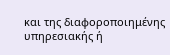και της διαφοροποιημένης υπηρεσιακής ή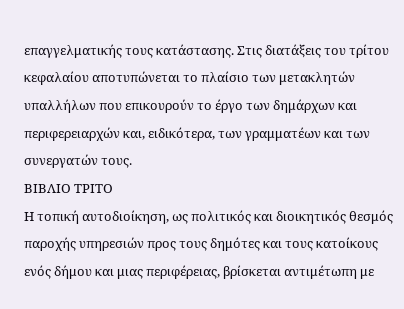επαγγελματικής τους κατάστασης. Στις διατάξεις του τρίτου κεφαλαίου αποτυπώνεται το πλαίσιο των μετακλητών υπαλλήλων που επικουρούν το έργο των δημάρχων και περιφερειαρχών και, ειδικότερα, των γραμματέων και των συνεργατών τους.
ΒΙΒΛΙΟ ΤΡΙΤΟ
Η τοπική αυτοδιοίκηση, ως πολιτικός και διοικητικός θεσμός παροχής υπηρεσιών προς τους δημότες και τους κατοίκους ενός δήμου και μιας περιφέρειας, βρίσκεται αντιμέτωπη με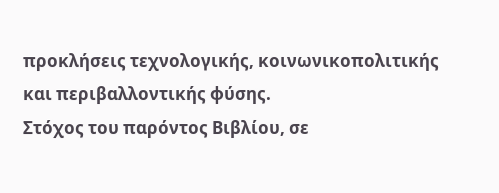προκλήσεις τεχνολογικής, κοινωνικοπολιτικής και περιβαλλοντικής φύσης.
Στόχος του παρόντος Βιβλίου, σε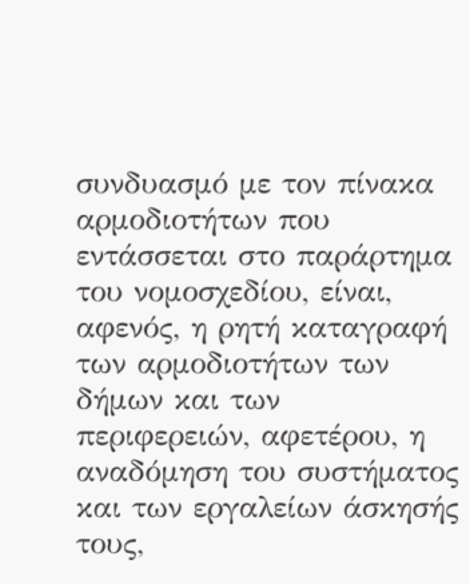συνδυασμό με τον πίνακα αρμοδιοτήτων που εντάσσεται στο παράρτημα του νομοσχεδίου, είναι, αφενός, η ρητή καταγραφή των αρμοδιοτήτων των δήμων και των περιφερειών, αφετέρου, η αναδόμηση του συστήματος και των εργαλείων άσκησής τους,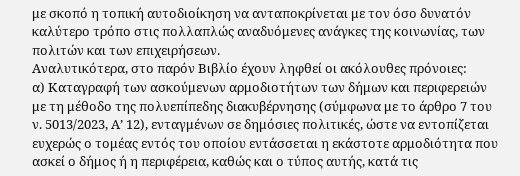με σκοπό η τοπική αυτοδιοίκηση να ανταποκρίνεται με τον όσο δυνατόν καλύτερο τρόπο στις πολλαπλώς αναδυόμενες ανάγκες της κοινωνίας, των πολιτών και των επιχειρήσεων.
Αναλυτικότερα, στο παρόν Βιβλίο έχουν ληφθεί οι ακόλουθες πρόνοιες:
α) Καταγραφή των ασκούμενων αρμοδιοτήτων των δήμων και περιφερειών με τη μέθοδο της πολυεπίπεδης διακυβέρνησης (σύμφωνα με το άρθρο 7 του ν. 5013/2023, Α’ 12), ενταγμένων σε δημόσιες πολιτικές, ώστε να εντοπίζεται ευχερώς ο τομέας εντός του οποίου εντάσσεται η εκάστοτε αρμοδιότητα που ασκεί ο δήμος ή η περιφέρεια, καθώς και ο τύπος αυτής, κατά τις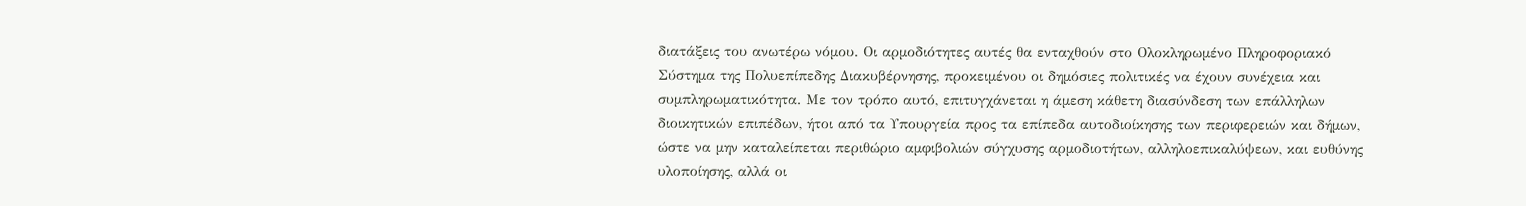διατάξεις του ανωτέρω νόμου. Οι αρμοδιότητες αυτές θα ενταχθούν στο Ολοκληρωμένο Πληροφοριακό Σύστημα της Πολυεπίπεδης Διακυβέρνησης, προκειμένου οι δημόσιες πολιτικές να έχουν συνέχεια και συμπληρωματικότητα. Με τον τρόπο αυτό, επιτυγχάνεται η άμεση κάθετη διασύνδεση των επάλληλων διοικητικών επιπέδων, ήτοι από τα Υπουργεία προς τα επίπεδα αυτοδιοίκησης των περιφερειών και δήμων, ώστε να μην καταλείπεται περιθώριο αμφιβολιών σύγχυσης αρμοδιοτήτων, αλληλοεπικαλύψεων, και ευθύνης υλοποίησης, αλλά οι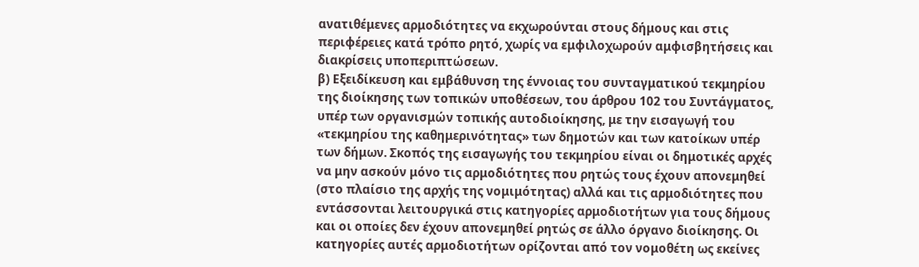ανατιθέμενες αρμοδιότητες να εκχωρούνται στους δήμους και στις περιφέρειες κατά τρόπο ρητό, χωρίς να εμφιλοχωρούν αμφισβητήσεις και διακρίσεις υποπεριπτώσεων.
β) Εξειδίκευση και εμβάθυνση της έννοιας του συνταγματικού τεκμηρίου της διοίκησης των τοπικών υποθέσεων, του άρθρου 102 του Συντάγματος, υπέρ των οργανισμών τοπικής αυτοδιοίκησης, με την εισαγωγή του «τεκμηρίου της καθημερινότητας» των δημοτών και των κατοίκων υπέρ των δήμων. Σκοπός της εισαγωγής του τεκμηρίου είναι οι δημοτικές αρχές να μην ασκούν μόνο τις αρμοδιότητες που ρητώς τους έχουν απονεμηθεί (στο πλαίσιο της αρχής της νομιμότητας) αλλά και τις αρμοδιότητες που εντάσσονται λειτουργικά στις κατηγορίες αρμοδιοτήτων για τους δήμους και οι οποίες δεν έχουν απονεμηθεί ρητώς σε άλλο όργανο διοίκησης. Οι κατηγορίες αυτές αρμοδιοτήτων ορίζονται από τον νομοθέτη ως εκείνες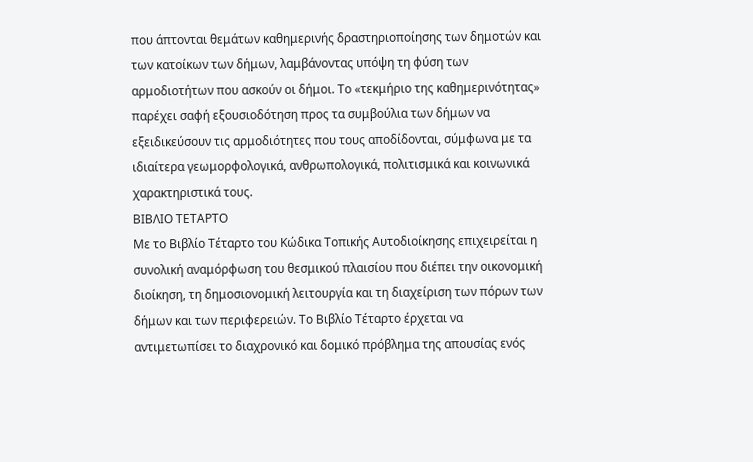που άπτονται θεμάτων καθημερινής δραστηριοποίησης των δημοτών και των κατοίκων των δήμων, λαμβάνοντας υπόψη τη φύση των αρμοδιοτήτων που ασκούν οι δήμοι. Το «τεκμήριο της καθημερινότητας» παρέχει σαφή εξουσιοδότηση προς τα συμβούλια των δήμων να εξειδικεύσουν τις αρμοδιότητες που τους αποδίδονται, σύμφωνα με τα ιδιαίτερα γεωμορφολογικά, ανθρωπολογικά, πολιτισμικά και κοινωνικά χαρακτηριστικά τους.
ΒΙΒΛΙΟ ΤΕΤΑΡΤΟ
Με το Βιβλίο Τέταρτο του Κώδικα Τοπικής Αυτοδιοίκησης επιχειρείται η συνολική αναμόρφωση του θεσμικού πλαισίου που διέπει την οικονομική διοίκηση, τη δημοσιονομική λειτουργία και τη διαχείριση των πόρων των δήμων και των περιφερειών. Tο Βιβλίο Τέταρτο έρχεται να αντιμετωπίσει το διαχρονικό και δομικό πρόβλημα της απουσίας ενός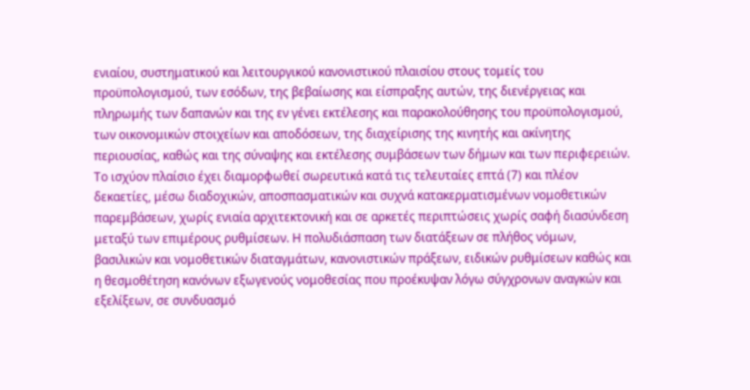ενιαίου, συστηματικού και λειτουργικού κανονιστικού πλαισίου στους τομείς του προϋπολογισμού, των εσόδων, της βεβαίωσης και είσπραξης αυτών, της διενέργειας και πληρωμής των δαπανών και της εν γένει εκτέλεσης και παρακολούθησης του προϋπολογισμού, των οικονομικών στοιχείων και αποδόσεων, της διαχείρισης της κινητής και ακίνητης περιουσίας, καθώς και της σύναψης και εκτέλεσης συμβάσεων των δήμων και των περιφερειών.
Το ισχύον πλαίσιο έχει διαμορφωθεί σωρευτικά κατά τις τελευταίες επτά (7) και πλέον δεκαετίες, μέσω διαδοχικών, αποσπασματικών και συχνά κατακερματισμένων νομοθετικών παρεμβάσεων, χωρίς ενιαία αρχιτεκτονική και σε αρκετές περιπτώσεις χωρίς σαφή διασύνδεση μεταξύ των επιμέρους ρυθμίσεων. Η πολυδιάσπαση των διατάξεων σε πλήθος νόμων, βασιλικών και νομοθετικών διαταγμάτων, κανονιστικών πράξεων, ειδικών ρυθμίσεων καθώς και η θεσμοθέτηση κανόνων εξωγενούς νομοθεσίας που προέκυψαν λόγω σύγχρονων αναγκών και εξελίξεων, σε συνδυασμό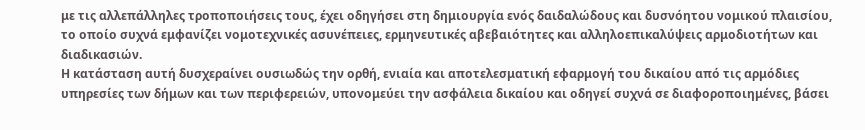με τις αλλεπάλληλες τροποποιήσεις τους, έχει οδηγήσει στη δημιουργία ενός δαιδαλώδους και δυσνόητου νομικού πλαισίου, το οποίο συχνά εμφανίζει νομοτεχνικές ασυνέπειες, ερμηνευτικές αβεβαιότητες και αλληλοεπικαλύψεις αρμοδιοτήτων και διαδικασιών.
Η κατάσταση αυτή δυσχεραίνει ουσιωδώς την ορθή, ενιαία και αποτελεσματική εφαρμογή του δικαίου από τις αρμόδιες υπηρεσίες των δήμων και των περιφερειών, υπονομεύει την ασφάλεια δικαίου και οδηγεί συχνά σε διαφοροποιημένες, βάσει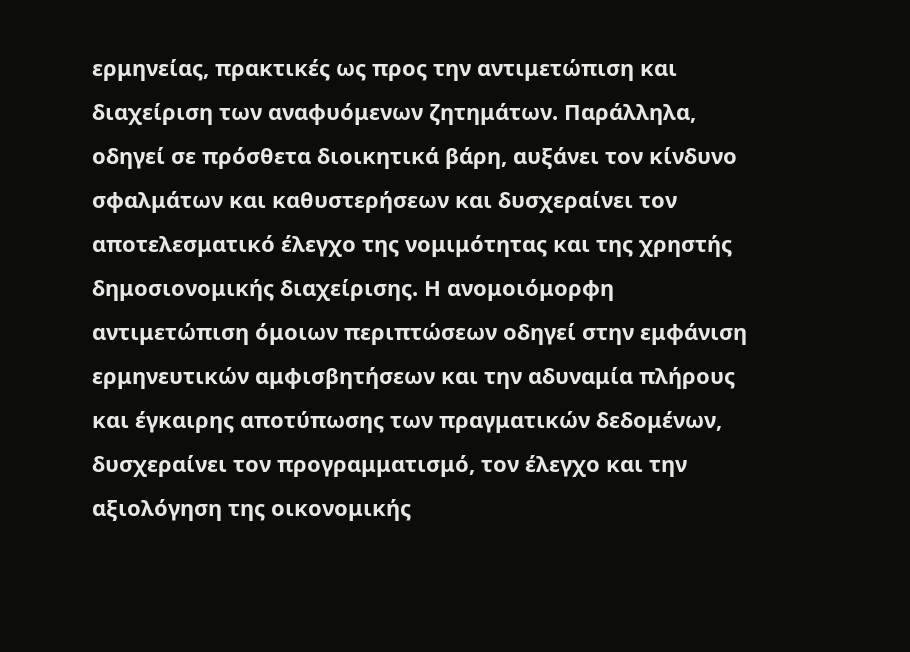ερμηνείας, πρακτικές ως προς την αντιμετώπιση και διαχείριση των αναφυόμενων ζητημάτων. Παράλληλα, οδηγεί σε πρόσθετα διοικητικά βάρη, αυξάνει τον κίνδυνο σφαλμάτων και καθυστερήσεων και δυσχεραίνει τον αποτελεσματικό έλεγχο της νομιμότητας και της χρηστής δημοσιονομικής διαχείρισης. Η ανομοιόμορφη αντιμετώπιση όμοιων περιπτώσεων οδηγεί στην εμφάνιση ερμηνευτικών αμφισβητήσεων και την αδυναμία πλήρους και έγκαιρης αποτύπωσης των πραγματικών δεδομένων, δυσχεραίνει τον προγραμματισμό, τον έλεγχο και την αξιολόγηση της οικονομικής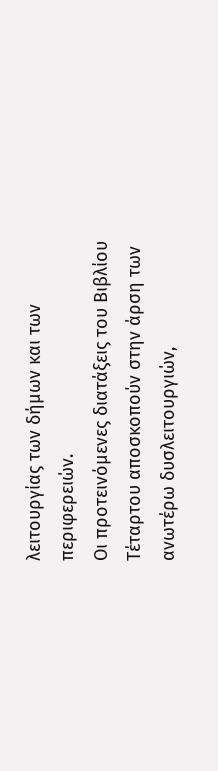λειτουργίας των δήμων και των περιφερειών.
Οι προτεινόμενες διατάξεις του Βιβλίου Τέταρτου αποσκοπούν στην άρση των ανωτέρω δυσλειτουργιών,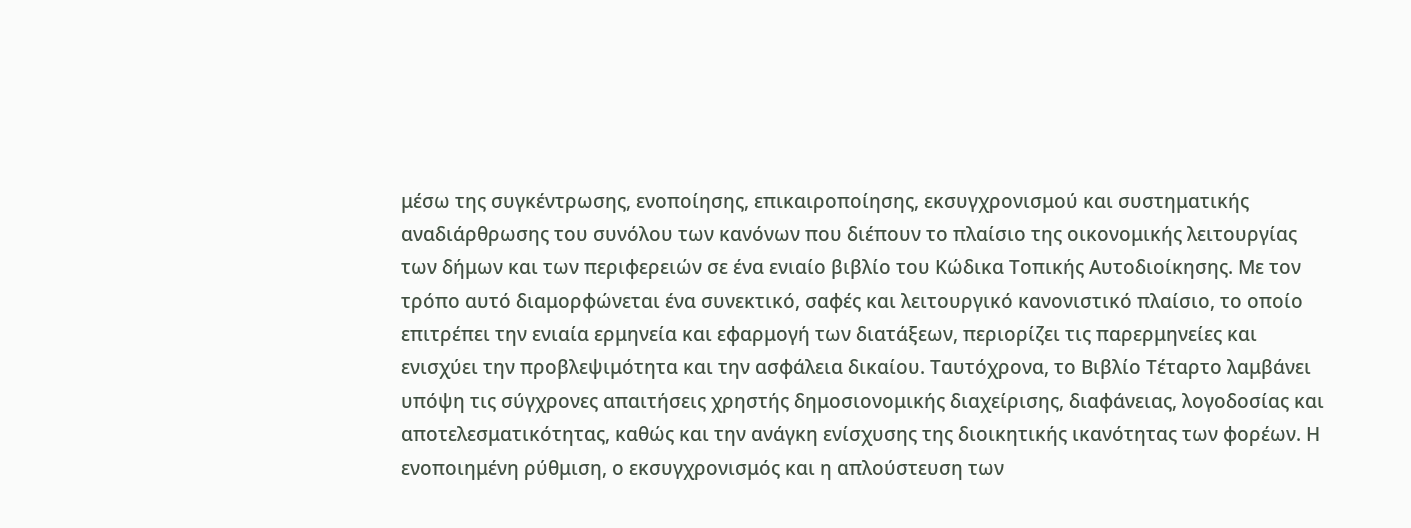μέσω της συγκέντρωσης, ενοποίησης, επικαιροποίησης, εκσυγχρονισμού και συστηματικής αναδιάρθρωσης του συνόλου των κανόνων που διέπουν το πλαίσιο της οικονομικής λειτουργίας των δήμων και των περιφερειών σε ένα ενιαίο βιβλίο του Κώδικα Τοπικής Αυτοδιοίκησης. Με τον τρόπο αυτό διαμορφώνεται ένα συνεκτικό, σαφές και λειτουργικό κανονιστικό πλαίσιο, το οποίο επιτρέπει την ενιαία ερμηνεία και εφαρμογή των διατάξεων, περιορίζει τις παρερμηνείες και ενισχύει την προβλεψιμότητα και την ασφάλεια δικαίου. Ταυτόχρονα, το Βιβλίο Τέταρτο λαμβάνει υπόψη τις σύγχρονες απαιτήσεις χρηστής δημοσιονομικής διαχείρισης, διαφάνειας, λογοδοσίας και αποτελεσματικότητας, καθώς και την ανάγκη ενίσχυσης της διοικητικής ικανότητας των φορέων. Η ενοποιημένη ρύθμιση, ο εκσυγχρονισμός και η απλούστευση των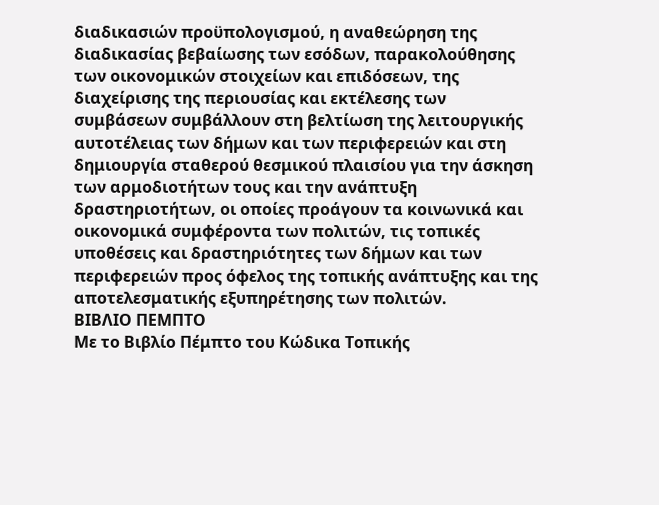διαδικασιών προϋπολογισμού, η αναθεώρηση της διαδικασίας βεβαίωσης των εσόδων, παρακολούθησης των οικονομικών στοιχείων και επιδόσεων, της διαχείρισης της περιουσίας και εκτέλεσης των συμβάσεων συμβάλλουν στη βελτίωση της λειτουργικής αυτοτέλειας των δήμων και των περιφερειών και στη δημιουργία σταθερού θεσμικού πλαισίου για την άσκηση των αρμοδιοτήτων τους και την ανάπτυξη δραστηριοτήτων, οι οποίες προάγουν τα κοινωνικά και οικονομικά συμφέροντα των πολιτών, τις τοπικές υποθέσεις και δραστηριότητες των δήμων και των περιφερειών προς όφελος της τοπικής ανάπτυξης και της αποτελεσματικής εξυπηρέτησης των πολιτών.
ΒΙΒΛΙΟ ΠΕΜΠΤΟ
Με το Βιβλίο Πέμπτο του Κώδικα Τοπικής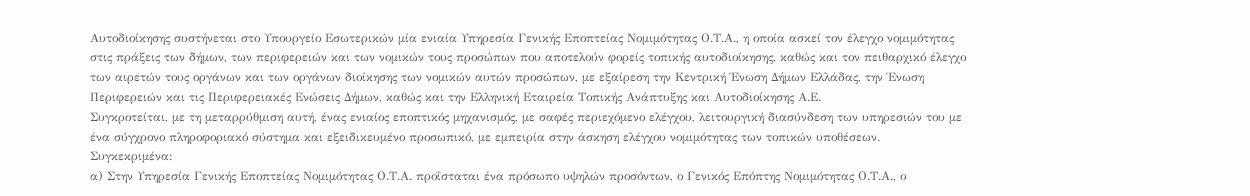Αυτοδιοίκησης συστήνεται στο Υπουργείο Εσωτερικών μία ενιαία Υπηρεσία Γενικής Εποπτείας Νομιμότητας Ο.Τ.Α., η οποία ασκεί τον έλεγχο νομιμότητας στις πράξεις των δήμων, των περιφερειών και των νομικών τους προσώπων που αποτελούν φορείς τοπικής αυτοδιοίκησης, καθώς και τον πειθαρχικό έλεγχο των αιρετών τους οργάνων και των οργάνων διοίκησης των νομικών αυτών προσώπων, με εξαίρεση την Κεντρική Ένωση Δήμων Ελλάδας, την Ένωση Περιφερειών και τις Περιφερειακές Ενώσεις Δήμων, καθώς και την Ελληνική Εταιρεία Τοπικής Ανάπτυξης και Αυτοδιοίκησης Α.Ε.
Συγκροτείται, με τη μεταρρύθμιση αυτή, ένας ενιαίος εποπτικός μηχανισμός, με σαφές περιεχόμενο ελέγχου, λειτουργική διασύνδεση των υπηρεσιών του με ένα σύγχρονο πληροφοριακό σύστημα και εξειδικευμένο προσωπικό, με εμπειρία στην άσκηση ελέγχου νομιμότητας των τοπικών υποθέσεων.
Συγκεκριμένα:
α) Στην Υπηρεσία Γενικής Εποπτείας Νομιμότητας Ο.Τ.Α. προΐσταται ένα πρόσωπο υψηλών προσόντων, ο Γενικός Επόπτης Νομιμότητας Ο.Τ.Α., ο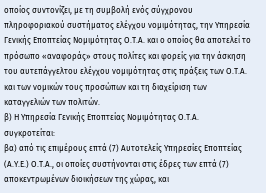οποίος συντονίζει, με τη συμβολή ενός σύγχρονου πληροφοριακού συστήματος ελέγχου νομιμότητας, την Υπηρεσία Γενικής Εποπτείας Νομιμότητας Ο.Τ.Α. και ο οποίος θα αποτελεί το πρόσωπο «αναφοράς» στους πολίτες και φορείς για την άσκηση του αυτεπάγγελτου ελέγχου νομιμότητας στις πράξεις των Ο.Τ.Α. και των νομικών τους προσώπων και τη διαχείριση των καταγγελιών των πολιτών.
β) Η Υπηρεσία Γενικής Εποπτείας Νομιμότητας Ο.Τ.Α. συγκροτείται:
βα) από τις επιμέρους επτά (7) Αυτοτελείς Υπηρεσίες Εποπτείας (Α.Υ.Ε.) Ο.Τ.Α., οι οποίες συστήνονται στις έδρες των επτά (7) αποκεντρωμένων διοικήσεων της χώρας, και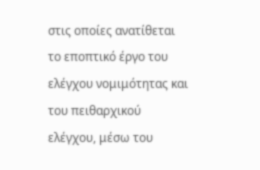στις οποίες ανατίθεται το εποπτικό έργο του ελέγχου νομιμότητας και του πειθαρχικού ελέγχου, μέσω του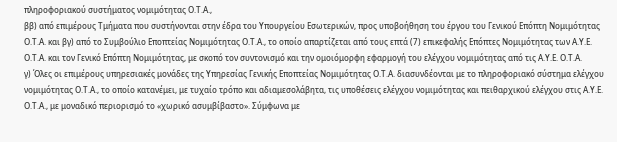πληροφοριακού συστήματος νομιμότητας Ο.Τ.Α.,
ββ) από επιμέρους Τμήματα που συστήνονται στην έδρα του Υπουργείου Εσωτερικών, προς υποβοήθηση του έργου του Γενικού Επόπτη Νομιμότητας Ο.Τ.Α. και βγ) από το Συμβούλιο Εποπτείας Νομιμότητας Ο.Τ.Α., το οποίο απαρτίζεται από τους επτά (7) επικεφαλής Επόπτες Νομιμότητας των Α.Υ.Ε. Ο.Τ.Α. και τον Γενικό Επόπτη Νομιμότητας, με σκοπό τον συντονισμό και την ομοιόμορφη εφαρμογή του ελέγχου νομιμότητας από τις Α.Υ.Ε. Ο.Τ.Α.
γ) Όλες οι επιμέρους υπηρεσιακές μονάδες της Υπηρεσίας Γενικής Εποπτείας Νομιμότητας Ο.Τ.Α. διασυνδέονται με το πληροφοριακό σύστημα ελέγχου νομιμότητας Ο.Τ.Α., το οποίο κατανέμει, με τυχαίο τρόπο και αδιαμεσολάβητα, τις υποθέσεις ελέγχου νομιμότητας και πειθαρχικού ελέγχου στις Α.Υ.Ε. Ο.Τ.Α., με μοναδικό περιορισμό το «χωρικό ασυμβίβαστο». Σύμφωνα με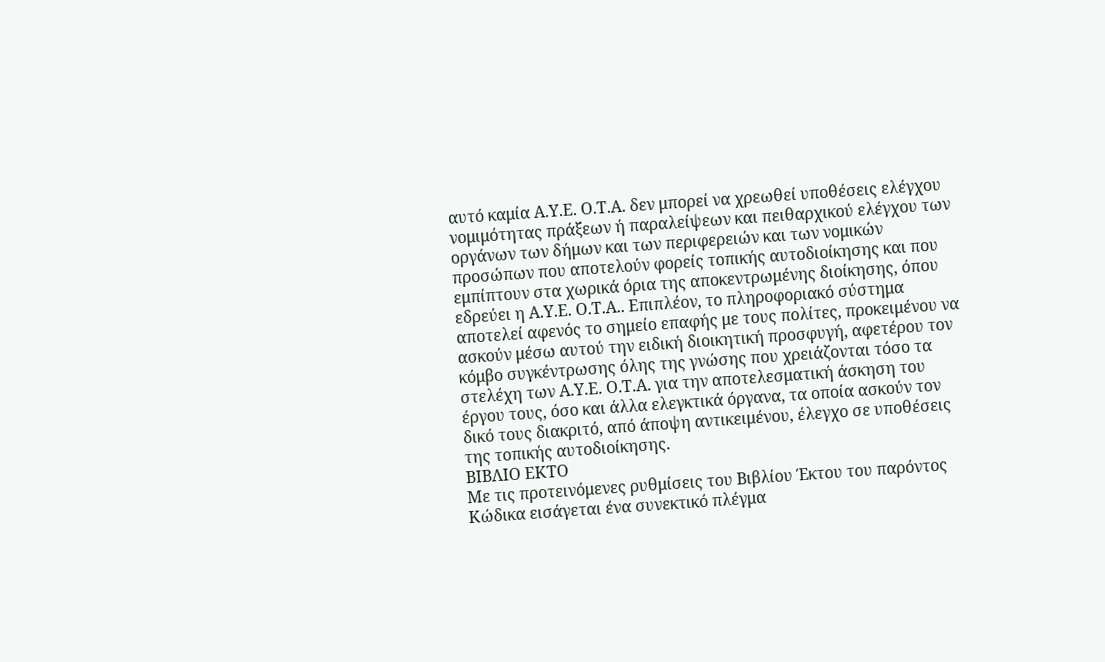αυτό καμία Α.Υ.Ε. Ο.Τ.Α. δεν μπορεί να χρεωθεί υποθέσεις ελέγχου νομιμότητας πράξεων ή παραλείψεων και πειθαρχικού ελέγχου των οργάνων των δήμων και των περιφερειών και των νομικών προσώπων που αποτελούν φορείς τοπικής αυτοδιοίκησης και που εμπίπτουν στα χωρικά όρια της αποκεντρωμένης διοίκησης, όπου εδρεύει η Α.Υ.Ε. Ο.Τ.Α.. Επιπλέον, το πληροφοριακό σύστημα αποτελεί αφενός το σημείο επαφής με τους πολίτες, προκειμένου να ασκούν μέσω αυτού την ειδική διοικητική προσφυγή, αφετέρου τον κόμβο συγκέντρωσης όλης της γνώσης που χρειάζονται τόσο τα στελέχη των Α.Υ.Ε. Ο.Τ.Α. για την αποτελεσματική άσκηση του έργου τους, όσο και άλλα ελεγκτικά όργανα, τα οποία ασκούν τον δικό τους διακριτό, από άποψη αντικειμένου, έλεγχο σε υποθέσεις της τοπικής αυτοδιοίκησης.
ΒΙΒΛΙΟ ΕΚΤΟ
Με τις προτεινόμενες ρυθμίσεις του Βιβλίου Έκτου του παρόντος Κώδικα εισάγεται ένα συνεκτικό πλέγμα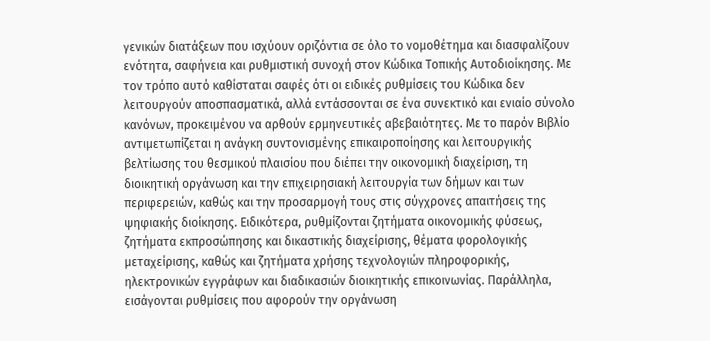γενικών διατάξεων που ισχύουν οριζόντια σε όλο το νομοθέτημα και διασφαλίζουν ενότητα, σαφήνεια και ρυθμιστική συνοχή στον Κώδικα Τοπικής Αυτοδιοίκησης. Με τον τρόπο αυτό καθίσταται σαφές ότι οι ειδικές ρυθμίσεις του Κώδικα δεν λειτουργούν αποσπασματικά, αλλά εντάσσονται σε ένα συνεκτικό και ενιαίο σύνολο κανόνων, προκειμένου να αρθούν ερμηνευτικές αβεβαιότητες. Με το παρόν Βιβλίο αντιμετωπίζεται η ανάγκη συντονισμένης επικαιροποίησης και λειτουργικής βελτίωσης του θεσμικού πλαισίου που διέπει την οικονομική διαχείριση, τη διοικητική οργάνωση και την επιχειρησιακή λειτουργία των δήμων και των περιφερειών, καθώς και την προσαρμογή τους στις σύγχρονες απαιτήσεις της ψηφιακής διοίκησης. Ειδικότερα, ρυθμίζονται ζητήματα οικονομικής φύσεως, ζητήματα εκπροσώπησης και δικαστικής διαχείρισης, θέματα φορολογικής μεταχείρισης, καθώς και ζητήματα χρήσης τεχνολογιών πληροφορικής, ηλεκτρονικών εγγράφων και διαδικασιών διοικητικής επικοινωνίας. Παράλληλα, εισάγονται ρυθμίσεις που αφορούν την οργάνωση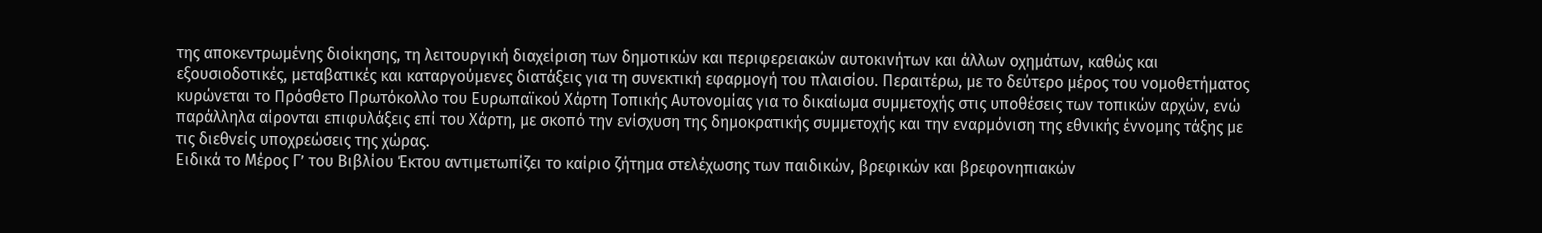της αποκεντρωμένης διοίκησης, τη λειτουργική διαχείριση των δημοτικών και περιφερειακών αυτοκινήτων και άλλων οχημάτων, καθώς και εξουσιοδοτικές, μεταβατικές και καταργούμενες διατάξεις για τη συνεκτική εφαρμογή του πλαισίου. Περαιτέρω, με το δεύτερο μέρος του νομοθετήματος κυρώνεται το Πρόσθετο Πρωτόκολλο του Ευρωπαϊκού Χάρτη Τοπικής Αυτονομίας για το δικαίωμα συμμετοχής στις υποθέσεις των τοπικών αρχών, ενώ παράλληλα αίρονται επιφυλάξεις επί του Χάρτη, με σκοπό την ενίσχυση της δημοκρατικής συμμετοχής και την εναρμόνιση της εθνικής έννομης τάξης με τις διεθνείς υποχρεώσεις της χώρας.
Ειδικά το Μέρος Γ’ του Βιβλίου Έκτου αντιμετωπίζει το καίριο ζήτημα στελέχωσης των παιδικών, βρεφικών και βρεφονηπιακών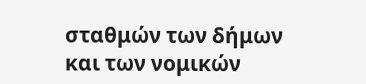σταθμών των δήμων και των νομικών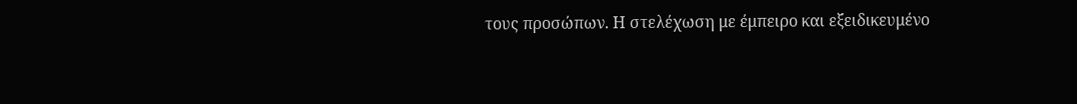τους προσώπων. Η στελέχωση με έμπειρο και εξειδικευμένο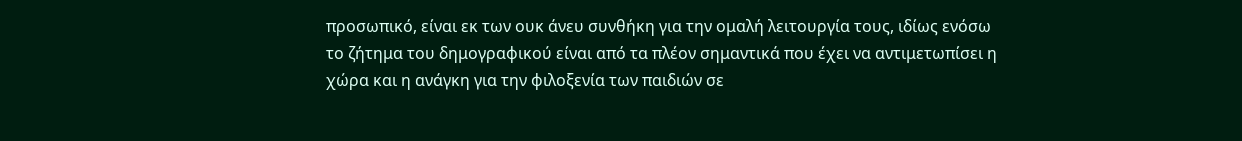προσωπικό, είναι εκ των ουκ άνευ συνθήκη για την ομαλή λειτουργία τους, ιδίως ενόσω το ζήτημα του δημογραφικού είναι από τα πλέον σημαντικά που έχει να αντιμετωπίσει η χώρα και η ανάγκη για την φιλοξενία των παιδιών σε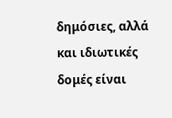δημόσιες, αλλά και ιδιωτικές δομές είναι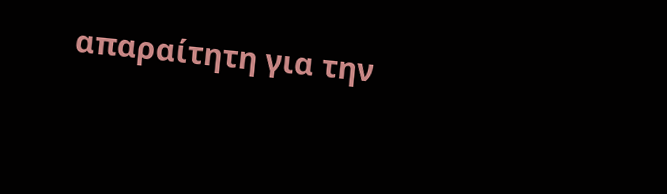απαραίτητη για την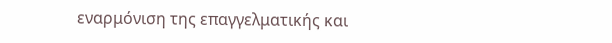εναρμόνιση της επαγγελματικής και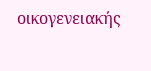οικογενειακής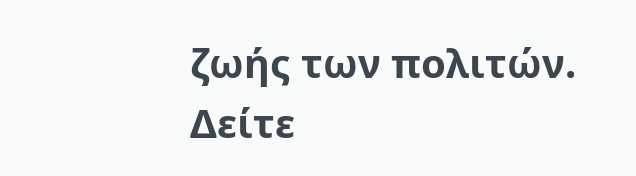ζωής των πολιτών.
Δείτε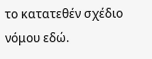το κατατεθέν σχέδιο νόμου εδώ.